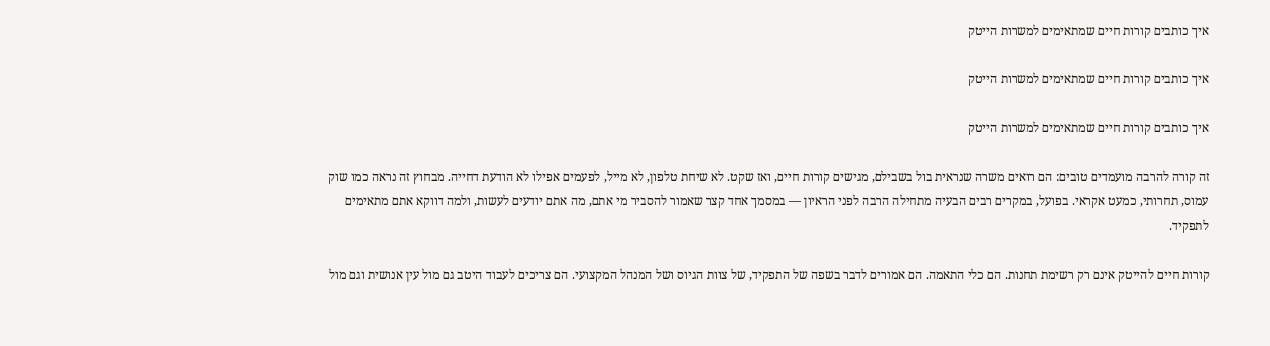איך כותבים קורות חיים שמתאימים למשרות הייטק

איך כותבים קורות חיים שמתאימים למשרות הייטק

איך כותבים קורות חיים שמתאימים למשרות הייטק

זה קורה להרבה מועמדים טובים: הם רואים משרה שנראית בול בשבילם, מגישים קורות חיים, ואז שקט. לא שיחת טלפון, לא מייל, לפעמים אפילו לא הודעת דחייה. מבחוץ זה נראה כמו שוק עמוס, תחרותי, כמעט אקראי. בפועל, במקרים רבים הבעיה מתחילה הרבה לפני הראיון — במסמך אחד קצר שאמור להסביר מי אתם, מה אתם יודעים לעשות, ולמה דווקא אתם מתאימים לתפקיד.

קורות חיים להייטק אינם רק רשימת תחנות. הם כלי התאמה. הם אמורים לדבר בשפה של התפקיד, של צוות הגיוס ושל המנהל המקצועי. הם צריכים לעבוד היטב גם מול עין אנושית וגם מול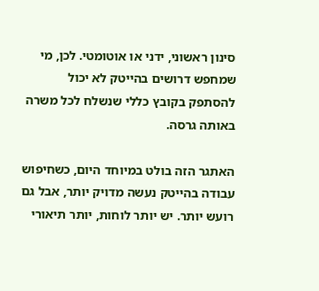סינון ראשוני, ידני או אוטומטי. לכן, מי שמחפש דרושים בהייטק לא יכול להסתפק בקובץ כללי שנשלח לכל משרה באותה גרסה.

האתגר הזה בולט במיוחד היום, כשחיפוש עבודה בהייטק נעשה מדויק יותר, אבל גם רועש יותר. יש יותר לוחות, יותר תיאורי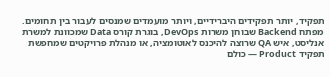תפקיד, יותר תפקידים היברידיים, ויותר מועמדים שמנסים לעבור בין תחומים. מפתח Backend שבוחן משרות DevOps, בוגרת קורס Data שמכוונת למשרת אנליסט, איש QA שרוצה להיכנס לאוטומציה, או מנהלת פרויקטים שמחפשת תפקיד Product — כולם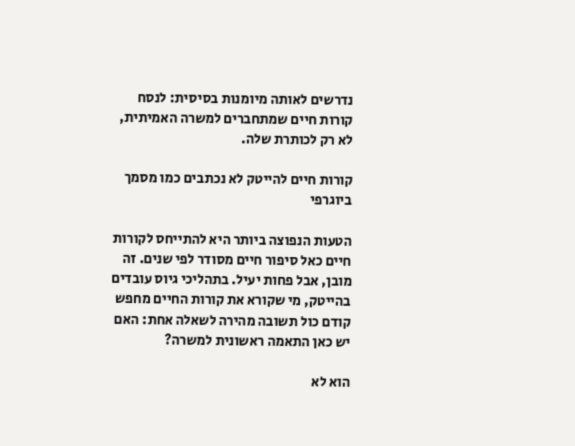נדרשים לאותה מיומנות בסיסית: לנסח קורות חיים שמתחברים למשרה האמיתית, לא רק לכותרת שלה.

קורות חיים להייטק לא נכתבים כמו מסמך ביוגרפי

הטעות הנפוצה ביותר היא להתייחס לקורות חיים כאל סיפור חיים מסודר לפי שנים. זה מובן, אבל פחות יעיל. בתהליכי גיוס עובדים בהייטק, מי שקורא את קורות החיים מחפש קודם כול תשובה מהירה לשאלה אחת: האם יש כאן התאמה ראשונית למשרה?

הוא לא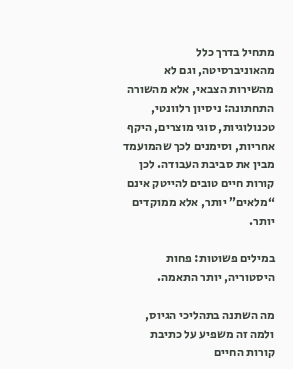מתחיל בדרך כלל מהאוניברסיטה, וגם לא מהשירות הצבאי, אלא מהשורה התחתונה: ניסיון רלוונטי, טכנולוגיות, סוגי מוצרים, היקף אחריות, וסימנים לכך שהמועמד מבין את סביבת העבודה. לכן קורות חיים טובים להייטק אינם “מלאים” יותר, אלא ממוקדים יותר.

במילים פשוטות: פחות היסטוריה, יותר התאמה.

מה השתנה בתהליכי הגיוס, ולמה זה משפיע על כתיבת קורות החיים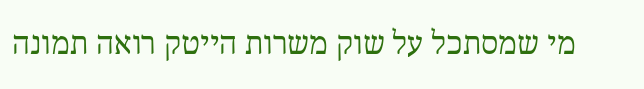מי שמסתכל על שוק משרות הייטק רואה תמונה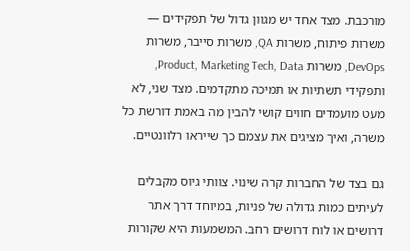מורכבת. מצד אחד יש מגוון גדול של תפקידים — משרות פיתוח, משרות QA, משרות סייבר, משרות DevOps, משרות Product, Marketing Tech, Data, ותפקידי תשתיות או תמיכה מתקדמים. מצד שני, לא מעט מועמדים חווים קושי להבין מה באמת דורשת כל משרה, ואיך מציגים את עצמם כך שייראו רלוונטיים.

גם בצד של החברות קרה שינוי. צוותי גיוס מקבלים לעיתים כמות גדולה של פניות, במיוחד דרך אתר דרושים או לוח דרושים רחב. המשמעות היא שקורות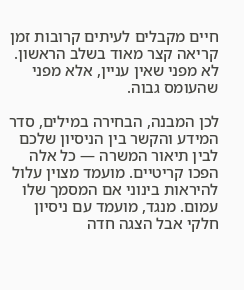חיים מקבלים לעיתים קרובות זמן קריאה קצר מאוד בשלב הראשון. לא מפני שאין עניין, אלא מפני שהעומס גבוה.

לכן המבנה, הבחירה במילים, סדר המידע והקשר בין הניסיון שלכם לבין תיאור המשרה — כל אלה הפכו קריטיים. מועמד מצוין עלול להיראות בינוני אם המסמך שלו עמום. מנגד, מועמד עם ניסיון חלקי אבל הצגה חדה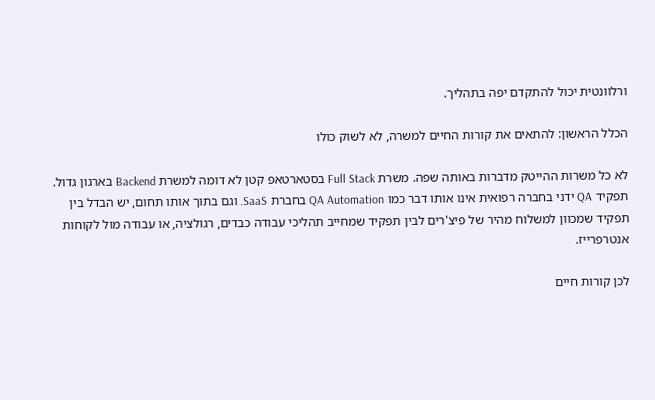ורלוונטית יכול להתקדם יפה בתהליך.

הכלל הראשון: להתאים את קורות החיים למשרה, לא לשוק כולו

לא כל משרות ההייטק מדברות באותה שפה. משרת Full Stack בסטארטאפ קטן לא דומה למשרת Backend בארגון גדול. תפקיד QA ידני בחברה רפואית אינו אותו דבר כמו QA Automation בחברת SaaS. וגם בתוך אותו תחום, יש הבדל בין תפקיד שמכוון למשלוח מהיר של פיצ'רים לבין תפקיד שמחייב תהליכי עבודה כבדים, רגולציה, או עבודה מול לקוחות אנטרפרייז.

לכן קורות חיים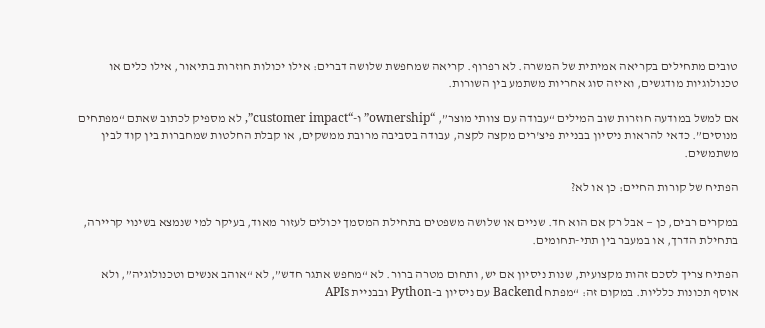טובים מתחילים בקריאה אמיתית של המשרה. לא רפרוף. קריאה שמחפשת שלושה דברים: אילו יכולות חוזרות בתיאור, אילו כלים או טכנולוגיות מודגשים, ואיזה סוג אחריות משתמע בין השורות.

אם למשל במודעה חוזרות שוב המילים “עבודה עם צוותי מוצר”, “ownership” ו-“customer impact”, לא מספיק לכתוב שאתם “מפתחים מנוסים”. כדאי להראות ניסיון בבניית פיצ'רים מקצה לקצה, עבודה בסביבה מרובת ממשקים, או קבלת החלטות שמחברות בין קוד לבין משתמשים.

הפתיח של קורות החיים: כן או לא?

במקרים רבים, כן — אבל רק אם הוא חד. שניים או שלושה משפטים בתחילת המסמך יכולים לעזור מאוד, בעיקר למי שנמצא בשינוי קריירה, בתחילת הדרך, או במעבר בין תתי-תחומים.

הפתיח צריך לסכם זהות מקצועית, שנות ניסיון אם יש, ותחום מטרה ברור. לא “מחפש אתגר חדש”, לא “אוהב אנשים וטכנולוגיה”, ולא אוסף תכונות כלליות. במקום זה: “מפתח Backend עם ניסיון ב-Python ובבניית APIs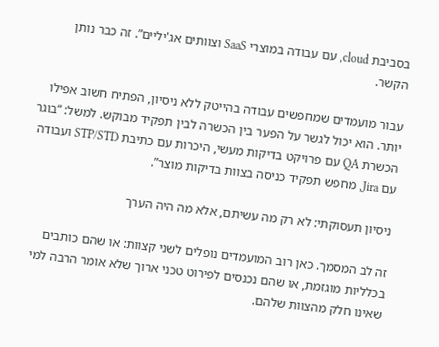בסביבת cloud, עם עבודה במוצרי SaaS וצוותים אג'יליים”. זה כבר נותן הקשר.

עבור מועמדים שמחפשים עבודה בהייטק ללא ניסיון, הפתיח חשוב אפילו יותר. הוא יכול לגשר על הפער בין הכשרה לבין תפקיד מבוקש. למשל: “בוגר הכשרת QA עם פרויקט בדיקות מעשי, היכרות עם כתיבת STP/STD ועבודה עם Jira, מחפש תפקיד כניסה בצוות בדיקות מוצר”.

ניסיון תעסוקתי: לא רק מה עשיתם, אלא מה היה הערך

זה לב המסמך. כאן רוב המועמדים נופלים לשני קצוות: או שהם כותבים בכלליות מוגזמת, או שהם נכנסים לפירוט טכני ארוך שלא אומר הרבה למי שאינו חלק מהצוות שלהם.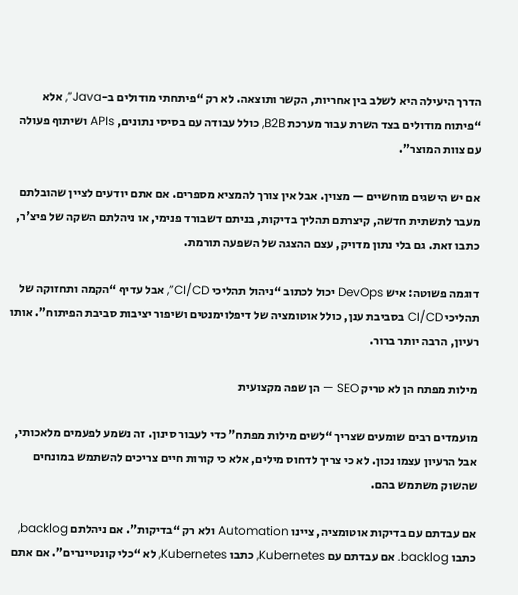הדרך היעילה היא לשלב בין אחריות, הקשר ותוצאה. לא רק “פיתחתי מודולים ב-Java”, אלא “פיתוח מודולים בצד השרת עבור מערכת B2B, כולל עבודה עם בסיסי נתונים, APIs ושיתוף פעולה עם צוות המוצר”.

אם יש הישגים מוחשיים — מצוין. אבל אין צורך להמציא מספרים. אם אתם יודעים לציין שהובלתם מעבר לתשתית חדשה, קיצרתם תהליך בדיקות, בניתם דשבורד פנימי, או ניהלתם השקה של פיצ'ר, כתבו זאת. גם בלי נתון מדויק, עצם ההצגה של השפעה תורמת.

דוגמה פשוטה: איש DevOps יכול לכתוב “ניהול תהליכי CI/CD”, אבל עדיף “הקמה ותחזוקה של תהליכי CI/CD בסביבת ענן, כולל אוטומציה של דיפלוימנטים ושיפור יציבות סביבת הפיתוח”. אותו רעיון, הרבה יותר ברור.

מילות מפתח הן לא טריק SEO — הן שפה מקצועית

מועמדים רבים שומעים שצריך “לשים מילות מפתח” כדי לעבור סינון. זה נשמע לפעמים מלאכותי, אבל הרעיון עצמו נכון. לא כי צריך לדחוס מילים, אלא כי קורות חיים צריכים להשתמש במונחים שהשוק משתמש בהם.

אם עבדתם עם בדיקות אוטומציה, ציינו Automation ולא רק “בדיקות”. אם ניהלתם backlog, כתבו backlog. אם עבדתם עם Kubernetes, כתבו Kubernetes, לא “כלי קונטיינרים”. אם אתם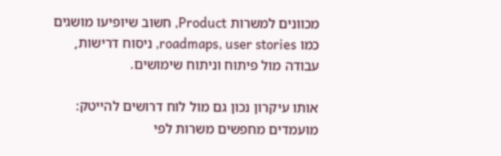מכוונים למשרות Product, חשוב שיופיעו מושגים כמו roadmaps, user stories, ניסוח דרישות, עבודה מול פיתוח וניתוח שימושים.

אותו עיקרון נכון גם מול לוח דרושים להייטק: מועמדים מחפשים משרות לפי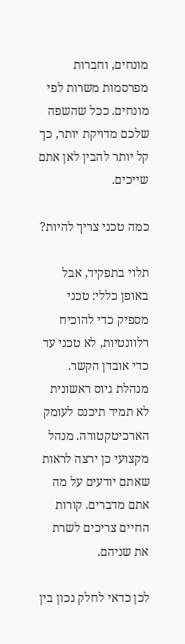מונחים, וחברות מפרסמות משרות לפי מונחים. ככל שהשפה שלכם מדויקת יותר, כך קל יותר להבין לאן אתם שייכים.

כמה טכני צריך להיות?

תלוי בתפקיד, אבל באופן כללי: טכני מספיק כדי להוכיח רלוונטיות, לא טכני עד כדי אובדן הקשר. מנהלת גיוס ראשונית לא תמיד תיכנס לעומק הארכיטקטורה. מנהל מקצועי כן ירצה לראות שאתם יודעים על מה אתם מדברים. קורות החיים צריכים לשרת את שניהם.

לכן כדאי לחלק נכון בין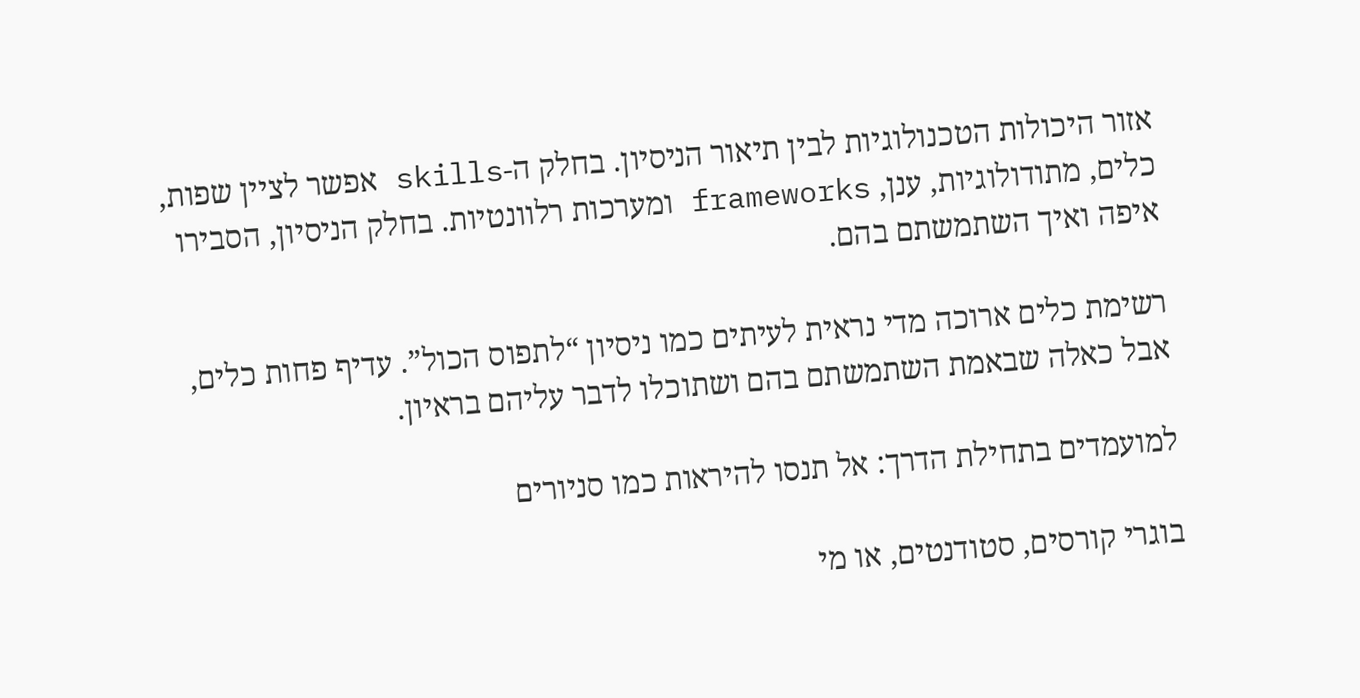אזור היכולות הטכנולוגיות לבין תיאור הניסיון. בחלק ה-skills אפשר לציין שפות, כלים, מתודולוגיות, ענן, frameworks ומערכות רלוונטיות. בחלק הניסיון, הסבירו איפה ואיך השתמשתם בהם.

רשימת כלים ארוכה מדי נראית לעיתים כמו ניסיון “לתפוס הכול”. עדיף פחות כלים, אבל כאלה שבאמת השתמשתם בהם ושתוכלו לדבר עליהם בראיון.

למועמדים בתחילת הדרך: אל תנסו להיראות כמו סניורים

בוגרי קורסים, סטודנטים, או מי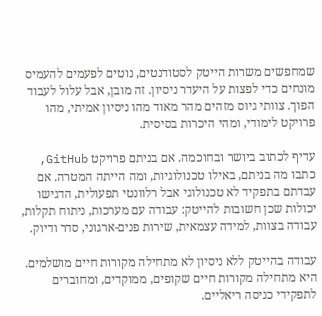שמחפשים משרות הייטק לסטודנטים, נוטים לפעמים להעמיס מונחים כדי לפצות על היעדר ניסיון. זה מובן, אבל עלול לעבוד הפוך. צוותי גיוס מזהים מהר מאוד מהו ניסיון אמיתי, מהו פרויקט לימודי, ומהי היכרות בסיסית.

עדיף לכתוב ביושר ובחוכמה. אם בניתם פרויקט GitHub, כתבו מה בניתם, באילו טכנולוגיות, ומה הייתה המטרה. אם עבדתם בתפקיד לא טכנולוגי אבל רלוונטי תפעולית, הדגישו יכולות שכן חשובות להייטק: עבודה עם מערכות, ניתוח תקלות, עבודה בצוות, למידה עצמאית, שירות פנים-ארגוני, סדר ודיוק.

עבודה בהייטק ללא ניסיון לא מתחילה מקורות חיים מושלמים. היא מתחילה מקורות חיים שקופים, ממוקדים, ומחוברים לתפקידי כניסה ריאליים.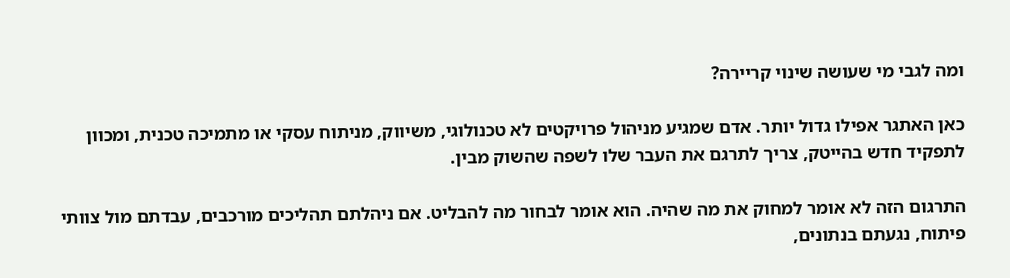ומה לגבי מי שעושה שינוי קריירה?

כאן האתגר אפילו גדול יותר. אדם שמגיע מניהול פרויקטים לא טכנולוגי, משיווק, מניתוח עסקי או מתמיכה טכנית, ומכוון לתפקיד חדש בהייטק, צריך לתרגם את העבר שלו לשפה שהשוק מבין.

התרגום הזה לא אומר למחוק את מה שהיה. הוא אומר לבחור מה להבליט. אם ניהלתם תהליכים מורכבים, עבדתם מול צוותי פיתוח, נגעתם בנתונים,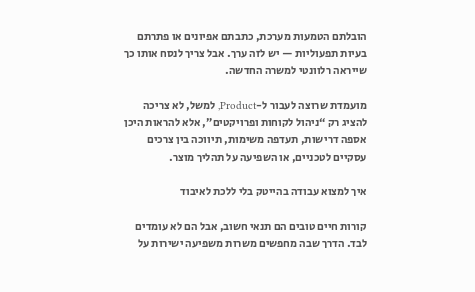הובלתם הטמעות מערכת, כתבתם אפיונים או פתרתם בעיות תפעוליות — יש לזה ערך. אבל צריך לנסח אותו כך שייראה רלוונטי למשרה החדשה.

מועמדת שרוצה לעבור ל-Product, למשל, לא צריכה להציג רק “ניהול לקוחות ופרויקטים”, אלא להראות היכן אספה דרישות, תעדפה משימות, תיווכה בין צרכים עסקיים לטכניים, או השפיעה על תהליך מוצר.

איך למצוא עבודה בהייטק בלי ללכת לאיבוד

קורות חיים טובים הם תנאי חשוב, אבל הם לא עומדים לבד. הדרך שבה מחפשים משרות משפיעה ישירות על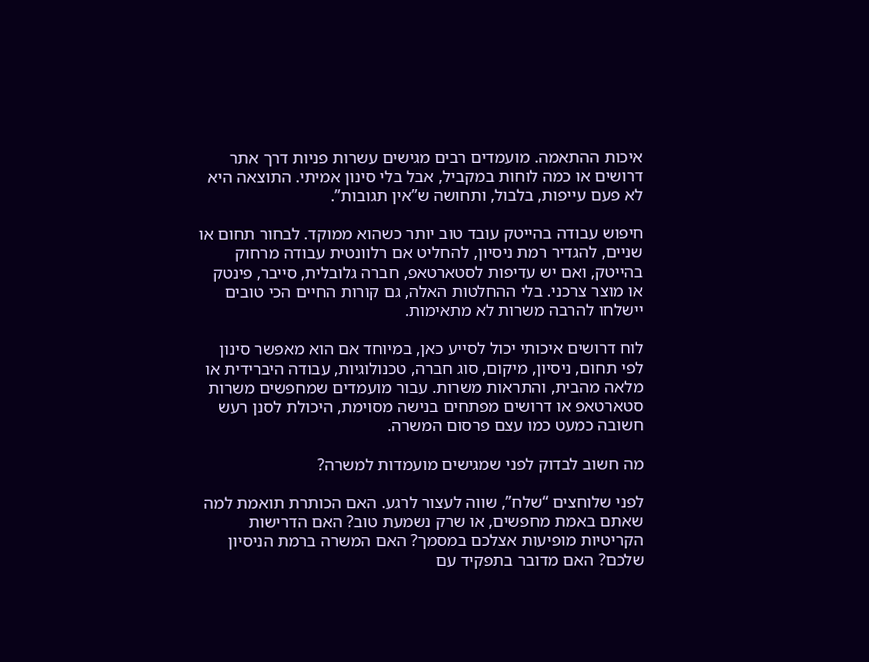איכות ההתאמה. מועמדים רבים מגישים עשרות פניות דרך אתר דרושים או כמה לוחות במקביל, אבל בלי סינון אמיתי. התוצאה היא לא פעם עייפות, בלבול, ותחושה ש”אין תגובות”.

חיפוש עבודה בהייטק עובד טוב יותר כשהוא ממוקד. לבחור תחום או שניים, להגדיר רמת ניסיון, להחליט אם רלוונטית עבודה מרחוק בהייטק, ואם יש עדיפות לסטארטאפ, חברה גלובלית, סייבר, פינטק או מוצר צרכני. בלי ההחלטות האלה, גם קורות החיים הכי טובים יישלחו להרבה משרות לא מתאימות.

לוח דרושים איכותי יכול לסייע כאן, במיוחד אם הוא מאפשר סינון לפי תחום, ניסיון, מיקום, סוג חברה, טכנולוגיות, עבודה היברידית או מלאה מהבית, והתראות משרות. עבור מועמדים שמחפשים משרות סטארטאפ או דרושים מפתחים בנישה מסוימת, היכולת לסנן רעש חשובה כמעט כמו עצם פרסום המשרה.

מה חשוב לבדוק לפני שמגישים מועמדות למשרה?

לפני שלוחצים “שלח”, שווה לעצור לרגע. האם הכותרת תואמת למה שאתם באמת מחפשים, או שרק נשמעת טוב? האם הדרישות הקריטיות מופיעות אצלכם במסמך? האם המשרה ברמת הניסיון שלכם? האם מדובר בתפקיד עם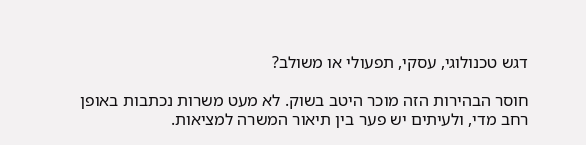דגש טכנולוגי, עסקי, תפעולי או משולב?

חוסר הבהירות הזה מוכר היטב בשוק. לא מעט משרות נכתבות באופן רחב מדי, ולעיתים יש פער בין תיאור המשרה למציאות.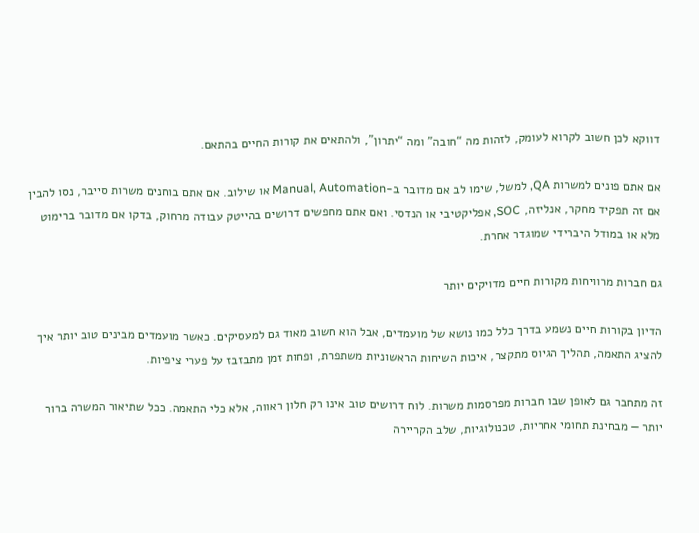דווקא לכן חשוב לקרוא לעומק, לזהות מה “חובה” ומה “יתרון”, ולהתאים את קורות החיים בהתאם.

אם אתם פונים למשרות QA, למשל, שימו לב אם מדובר ב-Manual, Automation או שילוב. אם אתם בוחנים משרות סייבר, נסו להבין אם זה תפקיד מחקר, אנליזה, SOC, אפליקטיבי או הנדסי. ואם אתם מחפשים דרושים בהייטק עבודה מרחוק, בדקו אם מדובר ברימוט מלא או במודל היברידי שמוגדר אחרת.

גם חברות מרוויחות מקורות חיים מדויקים יותר

הדיון בקורות חיים נשמע בדרך כלל כמו נושא של מועמדים, אבל הוא חשוב מאוד גם למעסיקים. כאשר מועמדים מבינים טוב יותר איך להציג התאמה, תהליך הגיוס מתקצר, איכות השיחות הראשוניות משתפרת, ופחות זמן מתבזבז על פערי ציפיות.

זה מתחבר גם לאופן שבו חברות מפרסמות משרות. לוח דרושים טוב אינו רק חלון ראווה, אלא כלי התאמה. ככל שתיאור המשרה ברור יותר — מבחינת תחומי אחריות, טכנולוגיות, שלב הקריירה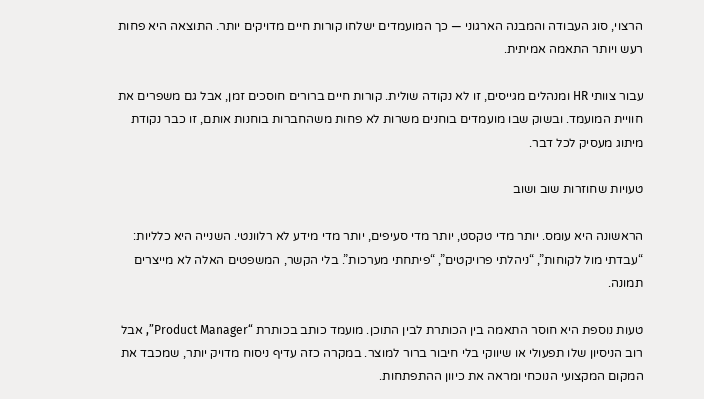הרצוי, סוג העבודה והמבנה הארגוני — כך המועמדים ישלחו קורות חיים מדויקים יותר. התוצאה היא פחות רעש ויותר התאמה אמיתית.

עבור צוותי HR ומנהלים מגייסים, זו לא נקודה שולית. קורות חיים ברורים חוסכים זמן, אבל גם משפרים את חוויית המועמד. ובשוק שבו מועמדים בוחנים משרות לא פחות משהחברות בוחנות אותם, זו כבר נקודת מיתוג מעסיק לכל דבר.

טעויות שחוזרות שוב ושוב

הראשונה היא עומס. יותר מדי טקסט, יותר מדי סעיפים, יותר מדי מידע לא רלוונטי. השנייה היא כלליות: “עבדתי מול לקוחות”, “ניהלתי פרויקטים”, “פיתחתי מערכות”. בלי הקשר, המשפטים האלה לא מייצרים תמונה.

טעות נוספת היא חוסר התאמה בין הכותרת לבין התוכן. מועמד כותב בכותרת “Product Manager”, אבל רוב הניסיון שלו תפעולי או שיווקי בלי חיבור ברור למוצר. במקרה כזה עדיף ניסוח מדויק יותר, שמכבד את המקום המקצועי הנוכחי ומראה את כיוון ההתפתחות.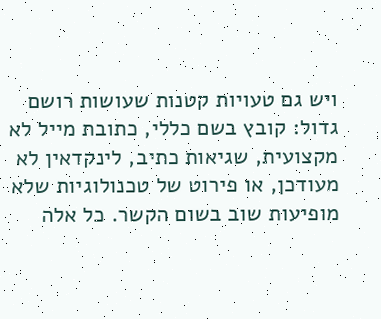ויש גם טעויות קטנות שעושות רושם גדול: קובץ בשם כללי, כתובת מייל לא מקצועית, שגיאות כתיב, לינקדאין לא מעודכן, או פירוט של טכנולוגיות שלא מופיעות שוב בשום הקשר. כל אלה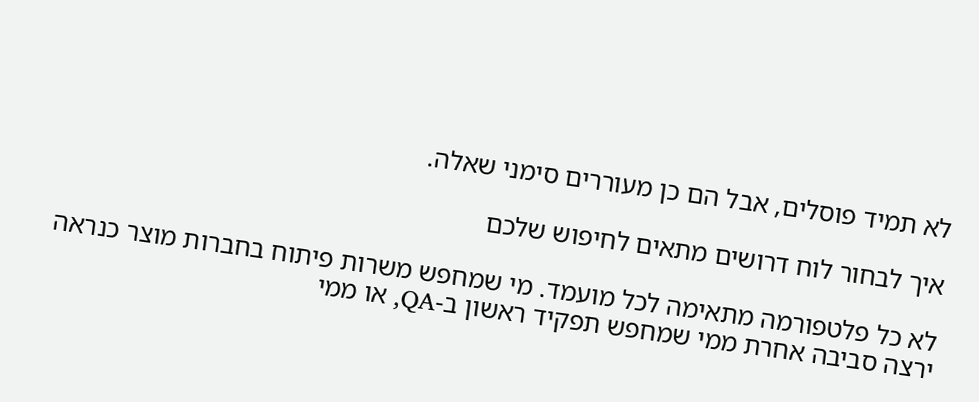לא תמיד פוסלים, אבל הם כן מעוררים סימני שאלה.

איך לבחור לוח דרושים מתאים לחיפוש שלכם

לא כל פלטפורמה מתאימה לכל מועמד. מי שמחפש משרות פיתוח בחברות מוצר כנראה ירצה סביבה אחרת ממי שמחפש תפקיד ראשון ב-QA, או ממי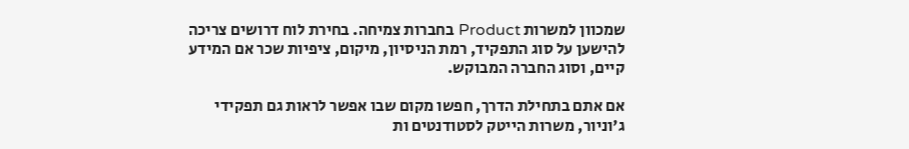שמכוון למשרות Product בחברות צמיחה. בחירת לוח דרושים צריכה להישען על סוג התפקיד, רמת הניסיון, מיקום, ציפיות שכר אם המידע קיים, וסוג החברה המבוקש.

אם אתם בתחילת הדרך, חפשו מקום שבו אפשר לראות גם תפקידי ג'וניור, משרות הייטק לסטודנטים ות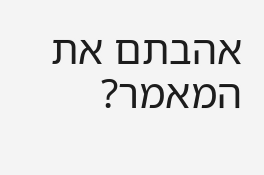אהבתם את המאמר?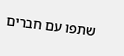שתפו עם חברים